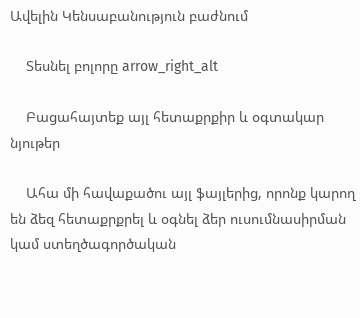Ավելին Կենսաբանություն բաժնում

    Տեսնել բոլորը arrow_right_alt

    Բացահայտեք այլ հետաքրքիր և օգտակար նյութեր

    Ահա մի հավաքածու այլ ֆայլերից, որոնք կարող են ձեզ հետաքրքրել և օգնել ձեր ուսումնասիրման կամ ստեղծագործական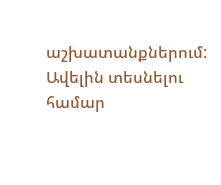աշխատանքներում: Ավելին տեսնելու համար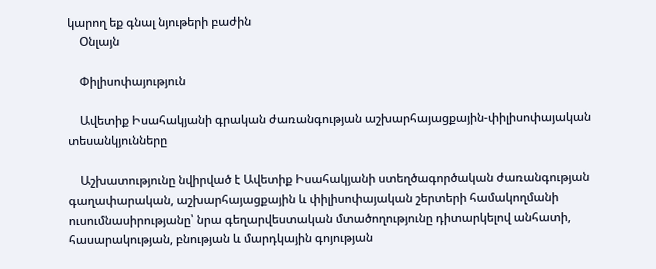կարող եք գնալ նյութերի բաժին
    Օնլայն

    Փիլիսոփայություն

    Ավետիք Իսահակյանի գրական ժառանգության աշխարհայացքային-փիլիսոփայական տեսանկյունները

    Աշխատությունը նվիրված է Ավետիք Իսահակյանի ստեղծագործական ժառանգության գաղափարական, աշխարհայացքային և փիլիսոփայական շերտերի համակողմանի ուսումնասիրությանը՝ նրա գեղարվեստական մտածողությունը դիտարկելով անհատի, հասարակության, բնության և մարդկային գոյության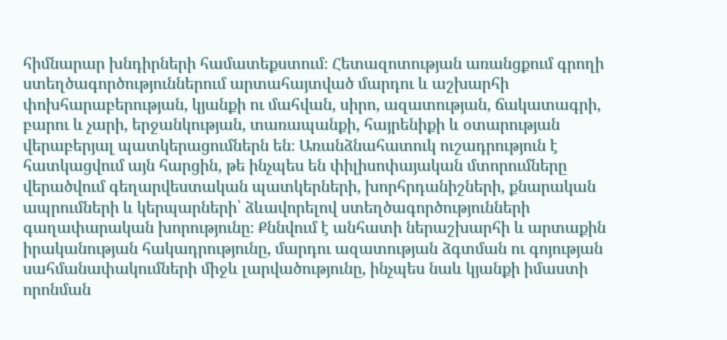հիմնարար խնդիրների համատեքստում։ Հետազոտության առանցքում գրողի ստեղծագործություններում արտահայտված մարդու և աշխարհի փոխհարաբերության, կյանքի ու մահվան, սիրո, ազատության, ճակատագրի, բարու և չարի, երջանկության, տառապանքի, հայրենիքի և օտարության վերաբերյալ պատկերացումներն են։ Առանձնահատուկ ուշադրություն է հատկացվում այն հարցին, թե ինչպես են փիլիսոփայական մտորումները վերածվում գեղարվեստական պատկերների, խորհրդանիշների, քնարական ապրումների և կերպարների՝ ձևավորելով ստեղծագործությունների գաղափարական խորությունը։ Քննվում է անհատի ներաշխարհի և արտաքին իրականության հակադրությունը, մարդու ազատության ձգտման ու գոյության սահմանափակումների միջև լարվածությունը, ինչպես նաև կյանքի իմաստի որոնման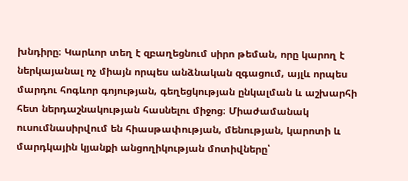խնդիրը։ Կարևոր տեղ է զբաղեցնում սիրո թեման, որը կարող է ներկայանալ ոչ միայն որպես անձնական զգացում, այլև որպես մարդու հոգևոր գոյության, գեղեցկության ընկալման և աշխարհի հետ ներդաշնակության հասնելու միջոց։ Միաժամանակ ուսումնասիրվում են հիասթափության, մենության, կարոտի և մարդկային կյանքի անցողիկության մոտիվները՝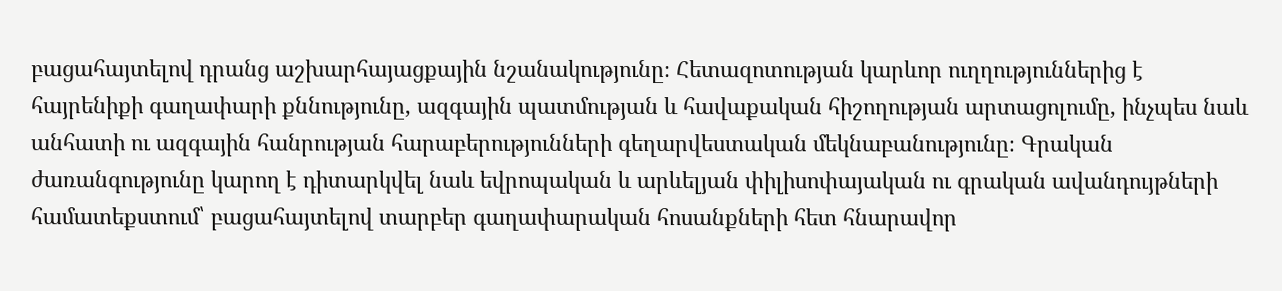բացահայտելով դրանց աշխարհայացքային նշանակությունը։ Հետազոտության կարևոր ուղղություններից է հայրենիքի գաղափարի քննությունը, ազգային պատմության և հավաքական հիշողության արտացոլումը, ինչպես նաև անհատի ու ազգային հանրության հարաբերությունների գեղարվեստական մեկնաբանությունը։ Գրական ժառանգությունը կարող է դիտարկվել նաև եվրոպական և արևելյան փիլիսոփայական ու գրական ավանդույթների համատեքստում՝ բացահայտելով տարբեր գաղափարական հոսանքների հետ հնարավոր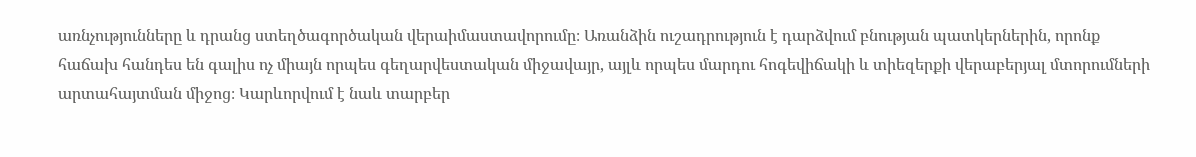առնչությունները և դրանց ստեղծագործական վերաիմաստավորումը։ Առանձին ուշադրություն է դարձվում բնության պատկերներին, որոնք հաճախ հանդես են գալիս ոչ միայն որպես գեղարվեստական միջավայր, այլև որպես մարդու հոգեվիճակի և տիեզերքի վերաբերյալ մտորումների արտահայտման միջոց։ Կարևորվում է նաև տարբեր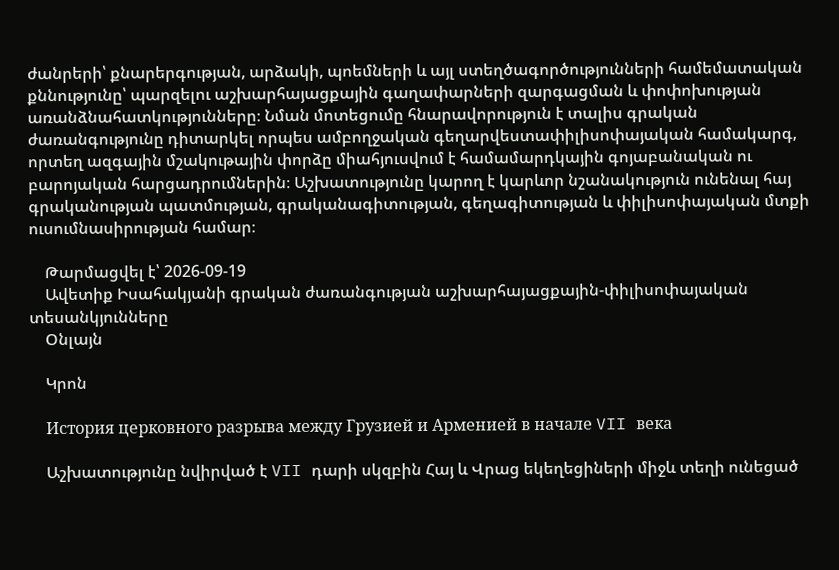ժանրերի՝ քնարերգության, արձակի, պոեմների և այլ ստեղծագործությունների համեմատական քննությունը՝ պարզելու աշխարհայացքային գաղափարների զարգացման և փոփոխության առանձնահատկությունները։ Նման մոտեցումը հնարավորություն է տալիս գրական ժառանգությունը դիտարկել որպես ամբողջական գեղարվեստափիլիսոփայական համակարգ, որտեղ ազգային մշակութային փորձը միահյուսվում է համամարդկային գոյաբանական ու բարոյական հարցադրումներին։ Աշխատությունը կարող է կարևոր նշանակություն ունենալ հայ գրականության պատմության, գրականագիտության, գեղագիտության և փիլիսոփայական մտքի ուսումնասիրության համար։

    Թարմացվել է՝ 2026-09-19
    Ավետիք Իսահակյանի գրական ժառանգության աշխարհայացքային-փիլիսոփայական տեսանկյունները
    Օնլայն

    Կրոն

    История церковного разрыва между Грузией и Арменией в начале VII века

    Աշխատությունը նվիրված է VII դարի սկզբին Հայ և Վրաց եկեղեցիների միջև տեղի ունեցած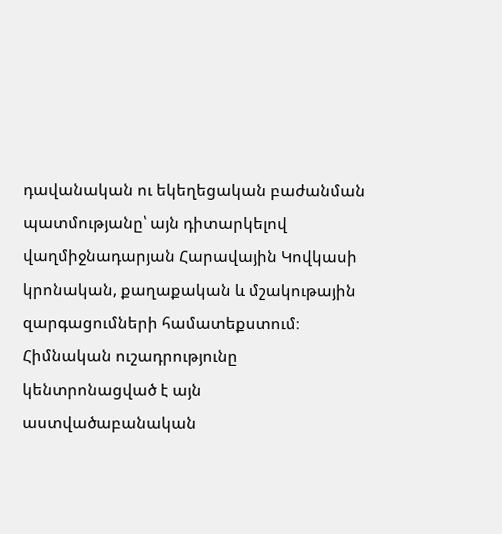դավանական ու եկեղեցական բաժանման պատմությանը՝ այն դիտարկելով վաղմիջնադարյան Հարավային Կովկասի կրոնական, քաղաքական և մշակութային զարգացումների համատեքստում։ Հիմնական ուշադրությունը կենտրոնացված է այն աստվածաբանական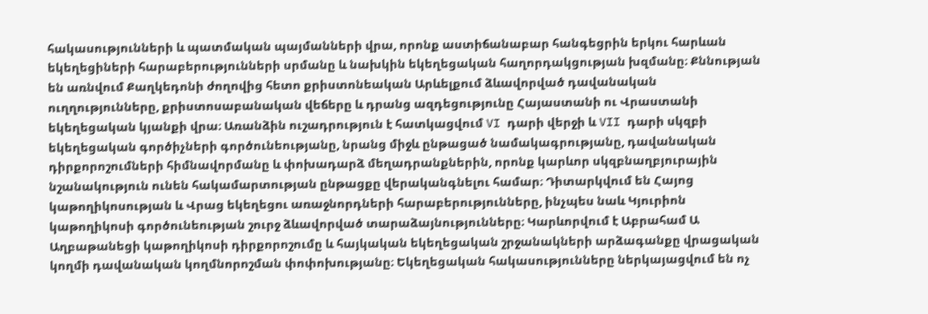հակասությունների և պատմական պայմանների վրա, որոնք աստիճանաբար հանգեցրին երկու հարևան եկեղեցիների հարաբերությունների սրմանը և նախկին եկեղեցական հաղորդակցության խզմանը։ Քննության են առնվում Քաղկեդոնի ժողովից հետո քրիստոնեական Արևելքում ձևավորված դավանական ուղղությունները, քրիստոսաբանական վեճերը և դրանց ազդեցությունը Հայաստանի ու Վրաստանի եկեղեցական կյանքի վրա։ Առանձին ուշադրություն է հատկացվում VI դարի վերջի և VII դարի սկզբի եկեղեցական գործիչների գործունեությանը, նրանց միջև ընթացած նամակագրությանը, դավանական դիրքորոշումների հիմնավորմանը և փոխադարձ մեղադրանքներին, որոնք կարևոր սկզբնաղբյուրային նշանակություն ունեն հակամարտության ընթացքը վերականգնելու համար։ Դիտարկվում են Հայոց կաթողիկոսության և Վրաց եկեղեցու առաջնորդների հարաբերությունները, ինչպես նաև Կյուրիոն կաթողիկոսի գործունեության շուրջ ձևավորված տարաձայնությունները։ Կարևորվում է Աբրահամ Ա Աղբաթանեցի կաթողիկոսի դիրքորոշումը և հայկական եկեղեցական շրջանակների արձագանքը վրացական կողմի դավանական կողմնորոշման փոփոխությանը։ Եկեղեցական հակասությունները ներկայացվում են ոչ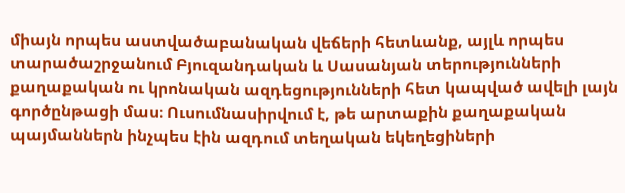միայն որպես աստվածաբանական վեճերի հետևանք, այլև որպես տարածաշրջանում Բյուզանդական և Սասանյան տերությունների քաղաքական ու կրոնական ազդեցությունների հետ կապված ավելի լայն գործընթացի մաս։ Ուսումնասիրվում է, թե արտաքին քաղաքական պայմաններն ինչպես էին ազդում տեղական եկեղեցիների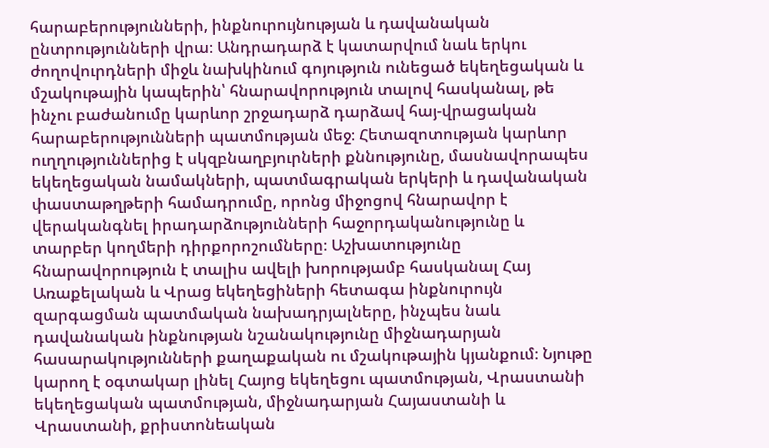հարաբերությունների, ինքնուրույնության և դավանական ընտրությունների վրա։ Անդրադարձ է կատարվում նաև երկու ժողովուրդների միջև նախկինում գոյություն ունեցած եկեղեցական և մշակութային կապերին՝ հնարավորություն տալով հասկանալ, թե ինչու բաժանումը կարևոր շրջադարձ դարձավ հայ-վրացական հարաբերությունների պատմության մեջ։ Հետազոտության կարևոր ուղղություններից է սկզբնաղբյուրների քննությունը, մասնավորապես եկեղեցական նամակների, պատմագրական երկերի և դավանական փաստաթղթերի համադրումը, որոնց միջոցով հնարավոր է վերականգնել իրադարձությունների հաջորդականությունը և տարբեր կողմերի դիրքորոշումները։ Աշխատությունը հնարավորություն է տալիս ավելի խորությամբ հասկանալ Հայ Առաքելական և Վրաց եկեղեցիների հետագա ինքնուրույն զարգացման պատմական նախադրյալները, ինչպես նաև դավանական ինքնության նշանակությունը միջնադարյան հասարակությունների քաղաքական ու մշակութային կյանքում։ Նյութը կարող է օգտակար լինել Հայոց եկեղեցու պատմության, Վրաստանի եկեղեցական պատմության, միջնադարյան Հայաստանի և Վրաստանի, քրիստոնեական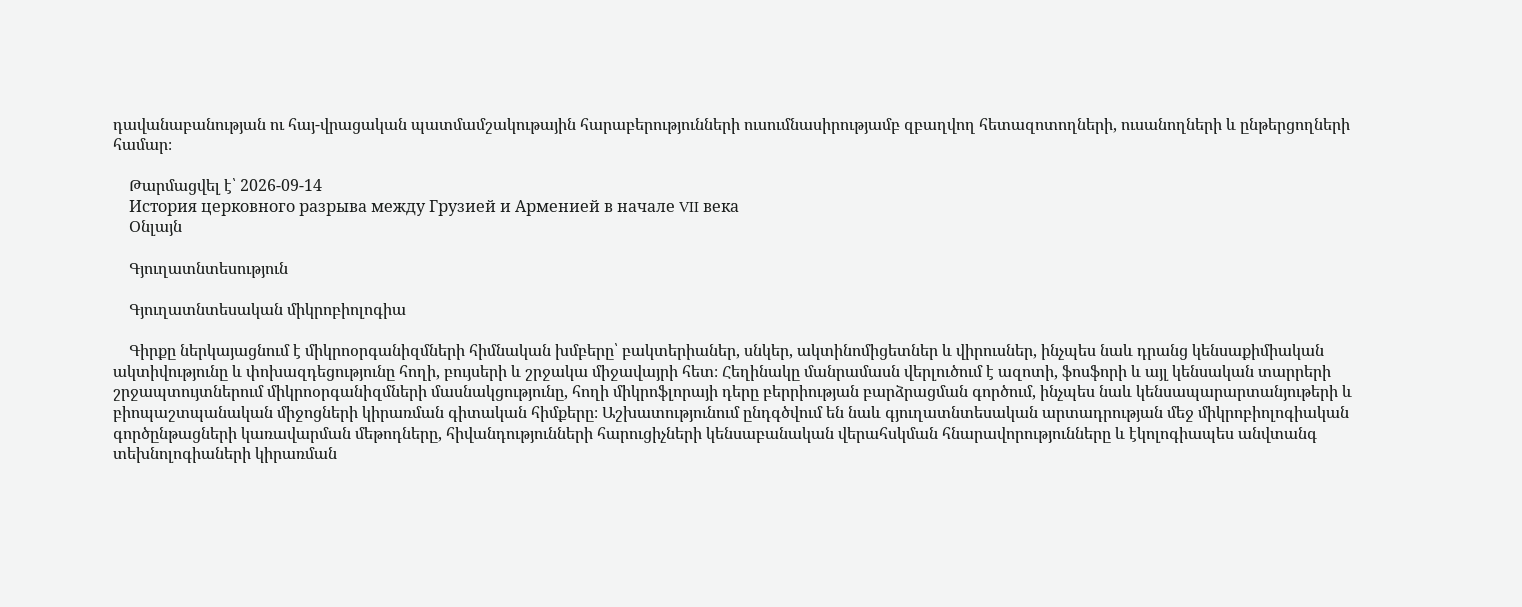դավանաբանության ու հայ-վրացական պատմամշակութային հարաբերությունների ուսումնասիրությամբ զբաղվող հետազոտողների, ուսանողների և ընթերցողների համար։

    Թարմացվել է՝ 2026-09-14
    История церковного разрыва между Грузией и Арменией в начале VII века
    Օնլայն

    Գյուղատնտեսություն

    Գյուղատնտեսական միկրոբիոլոգիա

    Գիրքը ներկայացնում է միկրոօրգանիզմների հիմնական խմբերը՝ բակտերիաներ, սնկեր, ակտինոմիցետներ և վիրուսներ, ինչպես նաև դրանց կենսաքիմիական ակտիվությունը և փոխազդեցությունը հողի, բույսերի և շրջակա միջավայրի հետ։ Հեղինակը մանրամասն վերլուծում է ազոտի, ֆոսֆորի և այլ կենսական տարրերի շրջապտույտներում միկրոօրգանիզմների մասնակցությունը, հողի միկրոֆլորայի դերը բերրիության բարձրացման գործում, ինչպես նաև կենսապարարտանյութերի և բիոպաշտպանական միջոցների կիրառման գիտական հիմքերը։ Աշխատությունում ընդգծվում են նաև գյուղատնտեսական արտադրության մեջ միկրոբիոլոգիական գործընթացների կառավարման մեթոդները, հիվանդությունների հարուցիչների կենսաբանական վերահսկման հնարավորությունները և էկոլոգիապես անվտանգ տեխնոլոգիաների կիրառման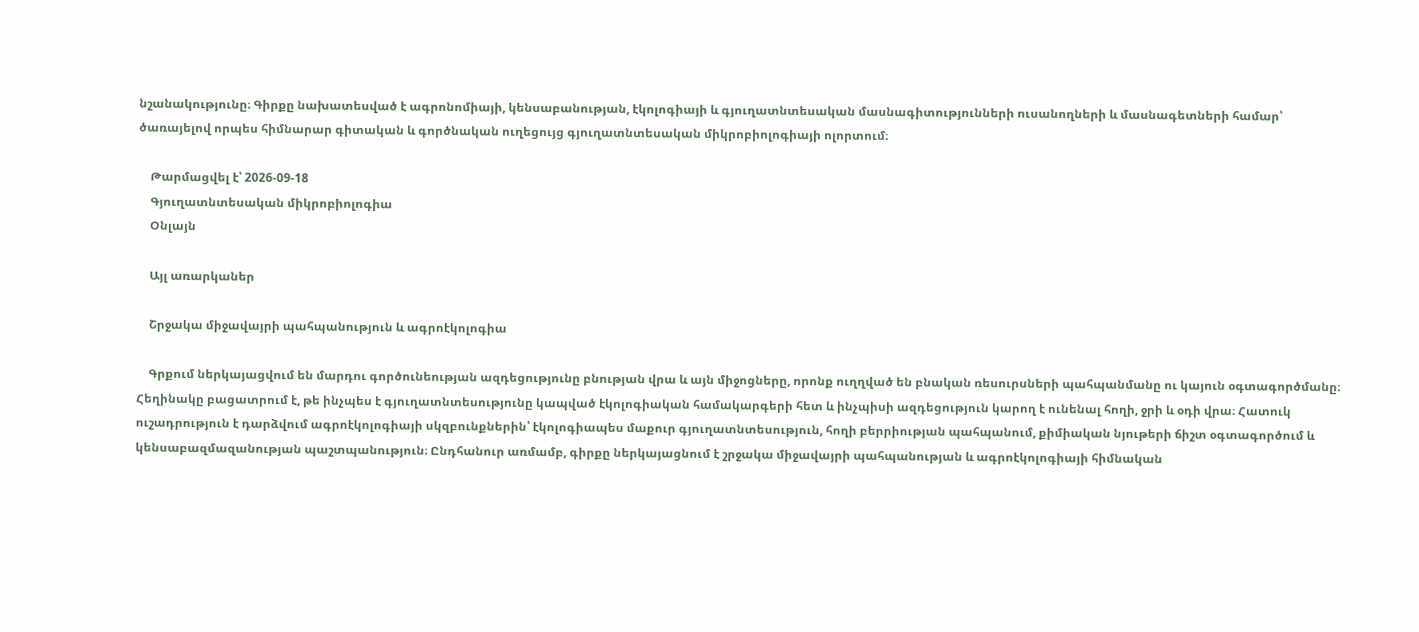նշանակությունը։ Գիրքը նախատեսված է ագրոնոմիայի, կենսաբանության, էկոլոգիայի և գյուղատնտեսական մասնագիտությունների ուսանողների և մասնագետների համար՝ ծառայելով որպես հիմնարար գիտական և գործնական ուղեցույց գյուղատնտեսական միկրոբիոլոգիայի ոլորտում։

    Թարմացվել է՝ 2026-09-18
    Գյուղատնտեսական միկրոբիոլոգիա
    Օնլայն

    Այլ առարկաներ

    Շրջակա միջավայրի պահպանություն և ագրոէկոլոգիա

    Գրքում ներկայացվում են մարդու գործունեության ազդեցությունը բնության վրա և այն միջոցները, որոնք ուղղված են բնական ռեսուրսների պահպանմանը ու կայուն օգտագործմանը։ Հեղինակը բացատրում է, թե ինչպես է գյուղատնտեսությունը կապված էկոլոգիական համակարգերի հետ և ինչպիսի ազդեցություն կարող է ունենալ հողի, ջրի և օդի վրա։ Հատուկ ուշադրություն է դարձվում ագրոէկոլոգիայի սկզբունքներին՝ էկոլոգիապես մաքուր գյուղատնտեսություն, հողի բերրիության պահպանում, քիմիական նյութերի ճիշտ օգտագործում և կենսաբազմազանության պաշտպանություն։ Ընդհանուր առմամբ, գիրքը ներկայացնում է շրջակա միջավայրի պահպանության և ագրոէկոլոգիայի հիմնական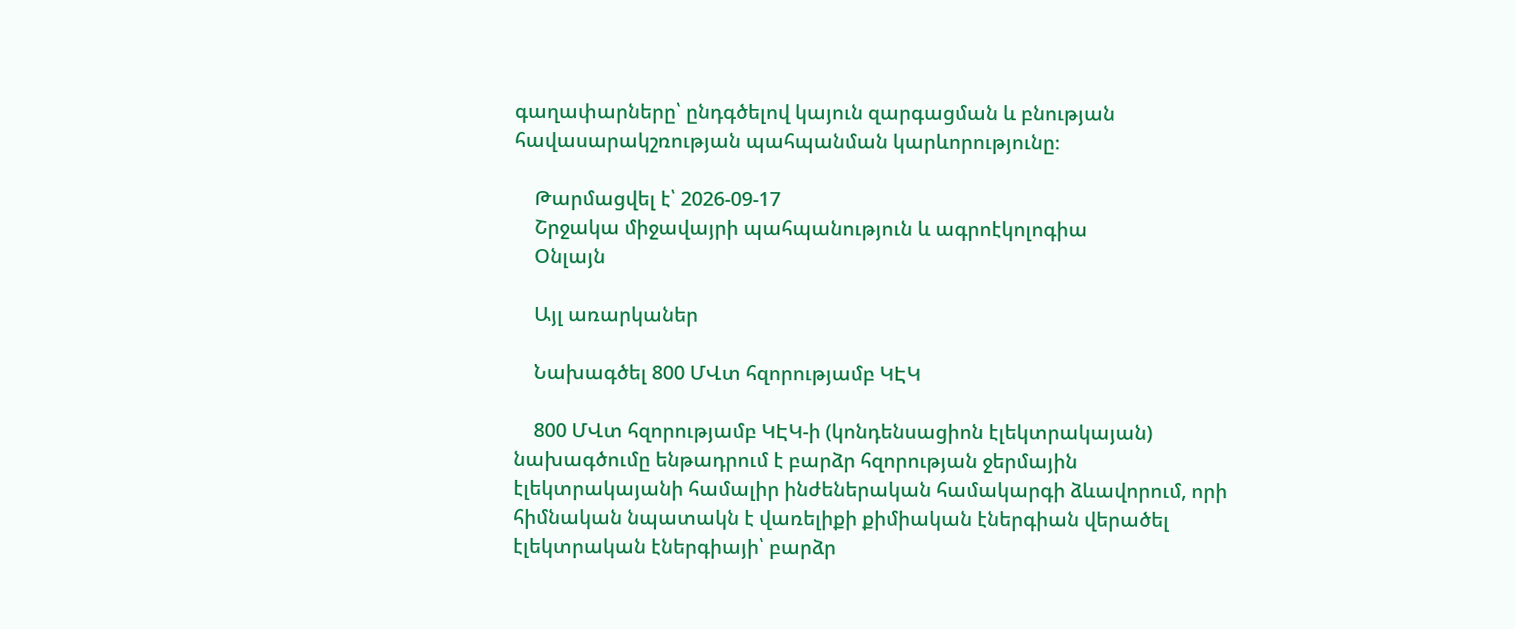գաղափարները՝ ընդգծելով կայուն զարգացման և բնության հավասարակշռության պահպանման կարևորությունը։

    Թարմացվել է՝ 2026-09-17
    Շրջակա միջավայրի պահպանություն և ագրոէկոլոգիա
    Օնլայն

    Այլ առարկաներ

    Նախագծել 800 ՄՎտ հզորությամբ ԿԷԿ

    800 ՄՎտ հզորությամբ ԿԷԿ-ի (կոնդենսացիոն էլեկտրակայան) նախագծումը ենթադրում է բարձր հզորության ջերմային էլեկտրակայանի համալիր ինժեներական համակարգի ձևավորում, որի հիմնական նպատակն է վառելիքի քիմիական էներգիան վերածել էլեկտրական էներգիայի՝ բարձր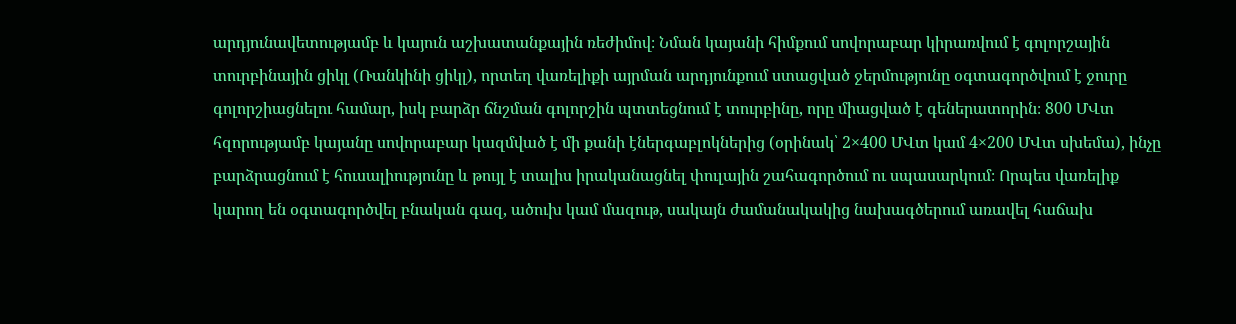արդյունավետությամբ և կայուն աշխատանքային ռեժիմով։ Նման կայանի հիմքում սովորաբար կիրառվում է գոլորշային տուրբինային ցիկլ (Ռանկինի ցիկլ), որտեղ վառելիքի այրման արդյունքում ստացված ջերմությունը օգտագործվում է ջուրը գոլորշիացնելու համար, իսկ բարձր ճնշման գոլորշին պտտեցնում է տուրբինը, որը միացված է գեներատորին։ 800 ՄՎտ հզորությամբ կայանը սովորաբար կազմված է մի քանի էներգաբլոկներից (օրինակ՝ 2×400 ՄՎտ կամ 4×200 ՄՎտ սխեմա), ինչը բարձրացնում է հուսալիությունը և թույլ է տալիս իրականացնել փուլային շահագործում ու սպասարկում։ Որպես վառելիք կարող են օգտագործվել բնական գազ, ածուխ կամ մազութ, սակայն ժամանակակից նախագծերում առավել հաճախ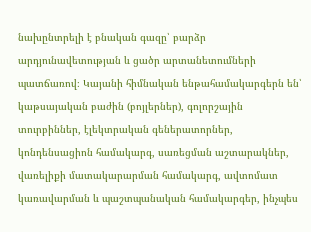նախընտրելի է բնական գազը՝ բարձր արդյունավետության և ցածր արտանետումների պատճառով։ Կայանի հիմնական ենթահամակարգերն են՝ կաթսայական բաժին (բոյլերներ), գոլորշային տուրբիններ, էլեկտրական գեներատորներ, կոնդենսացիոն համակարգ, սառեցման աշտարակներ, վառելիքի մատակարարման համակարգ, ավտոմատ կառավարման և պաշտպանական համակարգեր, ինչպես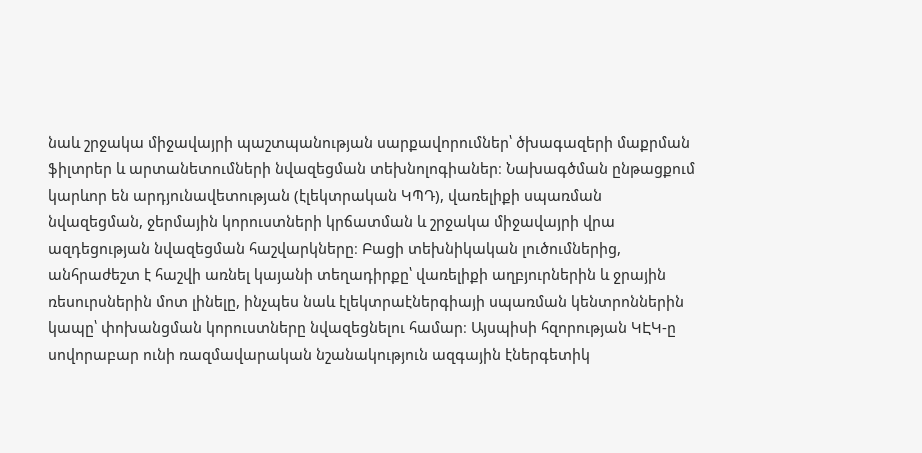նաև շրջակա միջավայրի պաշտպանության սարքավորումներ՝ ծխագազերի մաքրման ֆիլտրեր և արտանետումների նվազեցման տեխնոլոգիաներ։ Նախագծման ընթացքում կարևոր են արդյունավետության (էլեկտրական ԿՊԴ), վառելիքի սպառման նվազեցման, ջերմային կորուստների կրճատման և շրջակա միջավայրի վրա ազդեցության նվազեցման հաշվարկները։ Բացի տեխնիկական լուծումներից, անհրաժեշտ է հաշվի առնել կայանի տեղադիրքը՝ վառելիքի աղբյուրներին և ջրային ռեսուրսներին մոտ լինելը, ինչպես նաև էլեկտրաէներգիայի սպառման կենտրոններին կապը՝ փոխանցման կորուստները նվազեցնելու համար։ Այսպիսի հզորության ԿԷԿ-ը սովորաբար ունի ռազմավարական նշանակություն ազգային էներգետիկ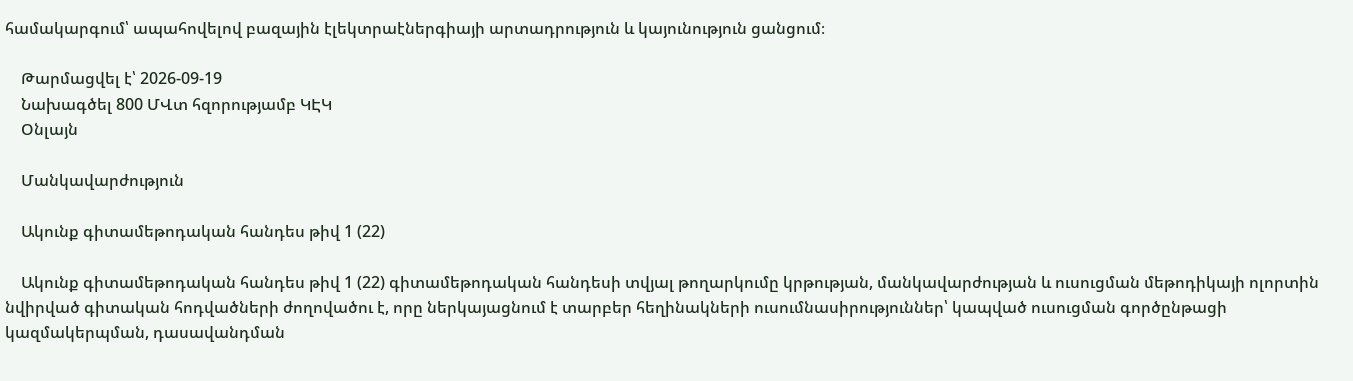համակարգում՝ ապահովելով բազային էլեկտրաէներգիայի արտադրություն և կայունություն ցանցում։

    Թարմացվել է՝ 2026-09-19
    Նախագծել 800 ՄՎտ հզորությամբ ԿԷԿ
    Օնլայն

    Մանկավարժություն

    Ակունք գիտամեթոդական հանդես թիվ 1 (22)

    Ակունք գիտամեթոդական հանդես թիվ 1 (22) գիտամեթոդական հանդեսի տվյալ թողարկումը կրթության, մանկավարժության և ուսուցման մեթոդիկայի ոլորտին նվիրված գիտական հոդվածների ժողովածու է, որը ներկայացնում է տարբեր հեղինակների ուսումնասիրություններ՝ կապված ուսուցման գործընթացի կազմակերպման, դասավանդման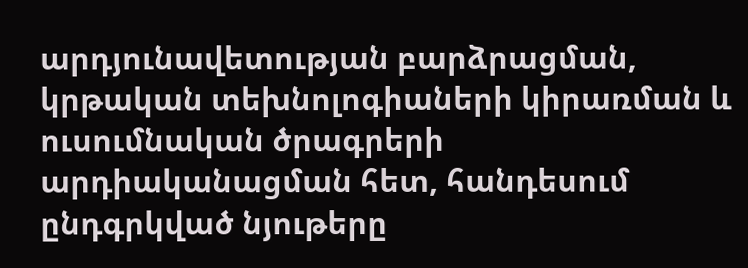արդյունավետության բարձրացման, կրթական տեխնոլոգիաների կիրառման և ուսումնական ծրագրերի արդիականացման հետ, հանդեսում ընդգրկված նյութերը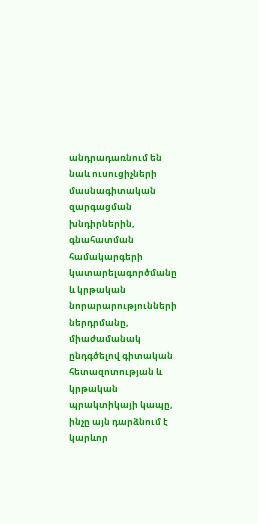անդրադառնում են նաև ուսուցիչների մասնագիտական զարգացման խնդիրներին, գնահատման համակարգերի կատարելագործմանը և կրթական նորարարությունների ներդրմանը, միաժամանակ ընդգծելով գիտական հետազոտության և կրթական պրակտիկայի կապը, ինչը այն դարձնում է կարևոր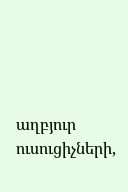աղբյուր ուսուցիչների,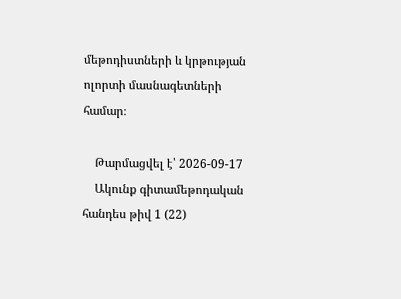մեթոդիստների և կրթության ոլորտի մասնագետների համար։

    Թարմացվել է՝ 2026-09-17
    Ակունք գիտամեթոդական հանդես թիվ 1 (22)